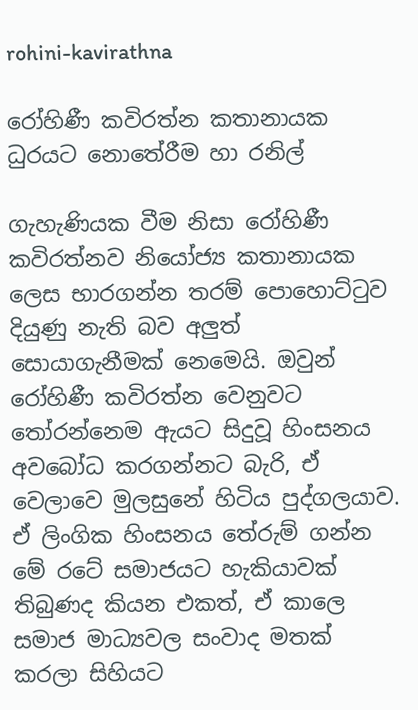rohini-kavirathna

රෝහිණී කවිරත්න කතානායක ධුරයට නොතේරීම හා රනිල්

ගැහැණියක වීම නිසා රෝහිණී කවිරත්නව නියෝජ්‍ය කතානායක ලෙස භාරගන්න තරම් පොහොට්ටුව දියුණු නැති බව අලුත් සොයාගැනීමක් නෙමෙයි. ඔවුන් රෝහිණී කවිරත්න වෙනුවට තෝරන්නෙම ඇයට සිදුවූ හිංසනය අවබෝධ කරගන්නට බැරි, ඒ වෙලාවෙ මුලසුනේ හිටිය පුද්ගලයාව. ඒ ලිංගික හිංසනය තේරුම් ගන්න මේ රටේ සමාජයට හැකියාවක් තිබුණද කියන එකත්, ඒ කාලෙ සමාජ මාධ්‍යවල සංවාද මතක් කරලා සිහියට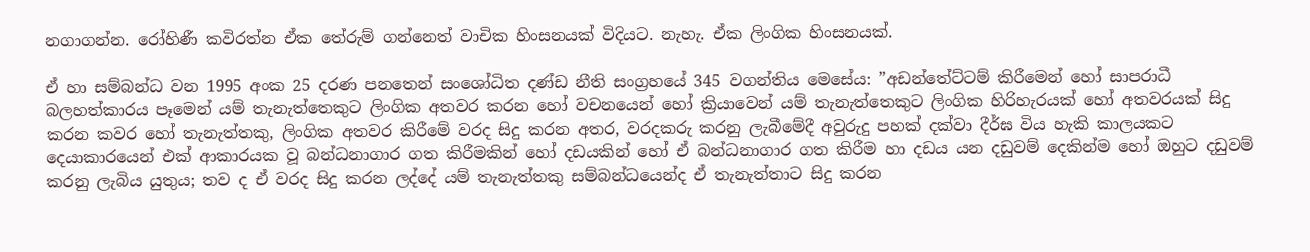නගාගන්න. රෝහිණී කවිරත්න ඒක තේරුම් ගන්නෙත් වාචික හිංසනයක් විදියට. නැහැ. ඒක ලිංගික හිංසනයක්.

ඒ හා සම්බන්ධ වන 1995 අංක 25 දරණ පනතෙන් සංශෝධිත දණ්ඩ නීති සංග්‍රහයේ 345 වගන්තිය මෙසේය: ”අඩන්තේට්ටම් කිරීමෙන් හෝ සාපරාධී බලහත්කාරය පෑමෙන් යම් තැනැත්තෙකුට ලිංගික අතවර කරන හෝ වචනයෙන් හෝ ක්‍රියාවෙන් යම් තැනැත්තෙකුට ලිංගික හිරිහැරයක් හෝ අතවරයක් සිදු කරන කවර හෝ තැනැත්තකු, ලිංගික අතවර කිරීමේ වරද සිදු කරන අතර, වරදකරු කරනු ලැබීමේදී අවුරුදු පහක් දක්වා දීර්ඝ විය හැකි කාලයකට දෙයාකාරයෙන් එක් ආකාරයක වූ බන්ධනාගාර ගත කිරීමකින් හෝ දඩයකින් හෝ ඒ බන්ධනාගාර ගත කිරීම හා දඩය යන දඩුවම් දෙකින්ම හෝ ඔහුට දඩුවම් කරනු ලැබිය යුතුය; තව ද ඒ වරද සිදු කරන ලද්දේ යම් තැනැත්තකු සම්බන්ධයෙන්ද ඒ තැනැත්තාට සිදු කරන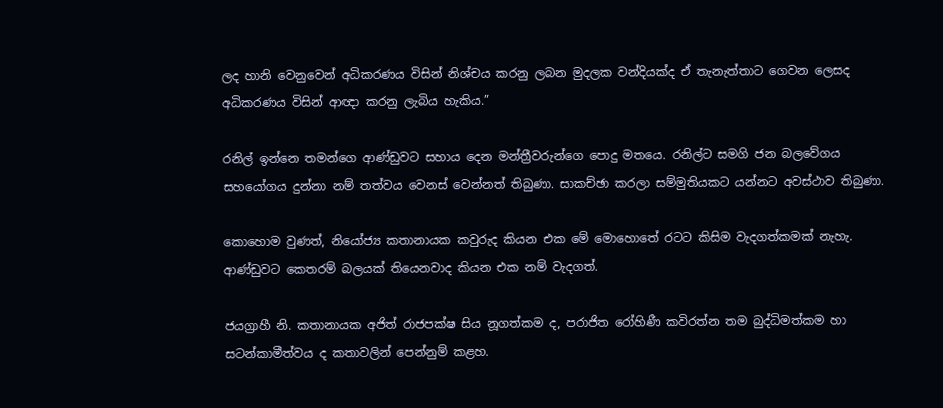ලද හානි වෙනුවෙන් අධිකරණය විසින් නිශ්චය කරනු ලබන මුදලක වන්දියක්ද ඒ තැනැත්තාට ගෙවන ලෙසද අධිකරණය විසින් ආඥා කරනු ලැබිය හැකිය.”

රනිල් ඉන්නෙ තමන්ගෙ ආණ්ඩුවට සහාය දෙන මන්ත්‍රීවරුන්ගෙ පොදු මතයෙ. රනිල්ට සමගි ජන බලවේගය සහයෝගය දුන්නා නම් තත්වය වෙනස් වෙන්නත් තිබුණා. සාකච්ඡා කරලා සම්මුතියකට යන්නට අවස්ථාව තිබුණා.

කොහොම වුණත්, නියෝජ්‍ය කතානායක කවුරුද කියන එක මේ මොහොතේ රටට කිසිම වැදගත්කමක් නැහැ. ආණ්ඩුවට කෙතරම් බලයක් තියෙනවාද කියන එක නම් වැදගත්.

ජයග්‍රාහී නි. කතානායක අජිත් රාජපක්ෂ සිය නූගත්කම ද, පරාජිත රෝහිණී කවිරත්න තම බුද්ධිමත්කම හා සටන්කාමීත්වය ද කතාවලින් පෙන්නුම් කළහ.